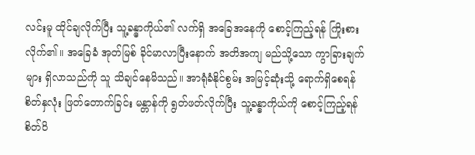လင်းမူ ထိုင်ချလိုက်ပြီး သူ့ခန္ဓာကိုယ်၏ လက်ရှိ အခြေအနေကို စောင့်ကြည့်ရန် ကြိုးစားလိုက်၏။ အခြေခံ အုတ်မြစ် ခိုင်မာလာပြီးနောက် အတိအကျ မည်သို့သော ကွာခြားချက်များ ရှိလာသည်ကို သူ သိချင်နေမိသည်။ အာရုံခံနိုင်စွမ်း အမြင့်ဆုံးသို့ ရောက်ရှိစေရန် စိတ်နှလုံး ဖြတ်တောက်ခြင်း မန္တာန်ကို ရွတ်ဖတ်လိုက်ပြီး သူ့ခန္ဓာကိုယ်ကို စောင့်ကြည့်ရန် စိတ်ဝိ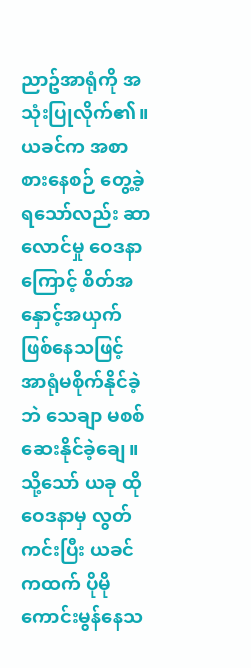ညာဥ်အာရုံကို အသုံးပြုလိုက်၏။
ယခင်က အစာစားနေစဉ် တွေ့ခဲ့ရသော်လည်း ဆာလောင်မှု ဝေဒနာကြောင့် စိတ်အနှောင့်အယှက် ဖြစ်နေသဖြင့် အာရုံမစိုက်နိုင်ခဲ့ဘဲ သေချာ မစစ်ဆေးနိုင်ခဲ့ချေ။ သို့သော် ယခု ထိုဝေဒနာမှ လွတ်ကင်းပြီး ယခင်ကထက် ပိုမို ကောင်းမွန်နေသ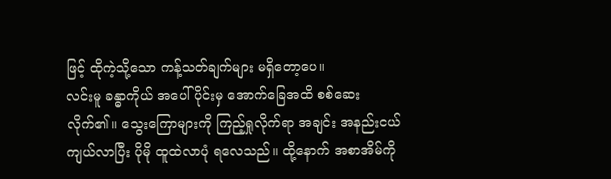ဖြင့် ထိုကဲ့သို့သော ကန့်သတ်ချက်များ မရှိတော့ပေ။
လင်းမူ ခန္ဓာကိုယ် အပေါ်ပိုင်းမှ အောက်ခြေအထိ စစ်ဆေးလိုက်၏။ သွေးကြောများကို ကြည့်ရှုလိုက်ရာ အချင်း အနည်းငယ် ကျယ်လာပြီး ပိုမို ထူထဲလာပုံ ရလေသည်။ ထို့နောက် အစာအိမ်ကို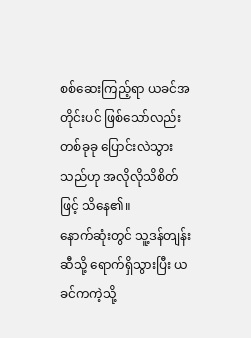စစ်ဆေးကြည့်ရာ ယခင်အတိုင်းပင် ဖြစ်သော်လည်း တစ်ခုခု ပြောင်းလဲသွားသည်ဟု အလိုလိုသိစိတ်ဖြင့် သိနေ၏။
နောက်ဆုံးတွင် သူ့ဒန်တျန်းဆီသို့ ရောက်ရှိသွားပြီး ယခင်ကကဲ့သို့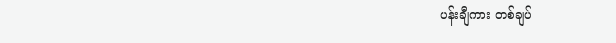ပန်းချီကား တစ်ချပ်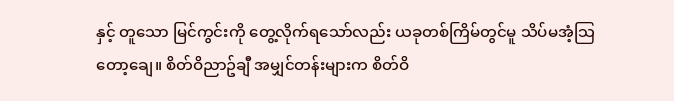နှင့် တူသော မြင်ကွင်းကို တွေ့လိုက်ရသော်လည်း ယခုတစ်ကြိမ်တွင်မူ သိပ်မအံ့သြတော့ချေ။ စိတ်ဝိညာဥ်ချီ အမျှင်တန်းများက စိတ်ဝိ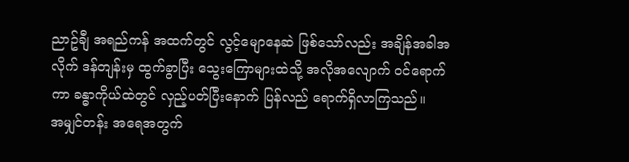ညာဥ်ချီ အရည်ကန် အထက်တွင် လွင့်မျောနေဆဲ ဖြစ်သော်လည်း အချိန်အခါအလိုက် ဒန်တျန်းမှ ထွက်ခွာပြီး သွေးကြောများထဲသို့ အလိုအလျောက် ဝင်ရောက်ကာ ခန္ဓာကိုယ်ထဲတွင် လှည့်ပတ်ပြီးနောက် ပြန်လည် ရောက်ရှိလာကြသည်။
အမျှင်တန်း အရေအတွက်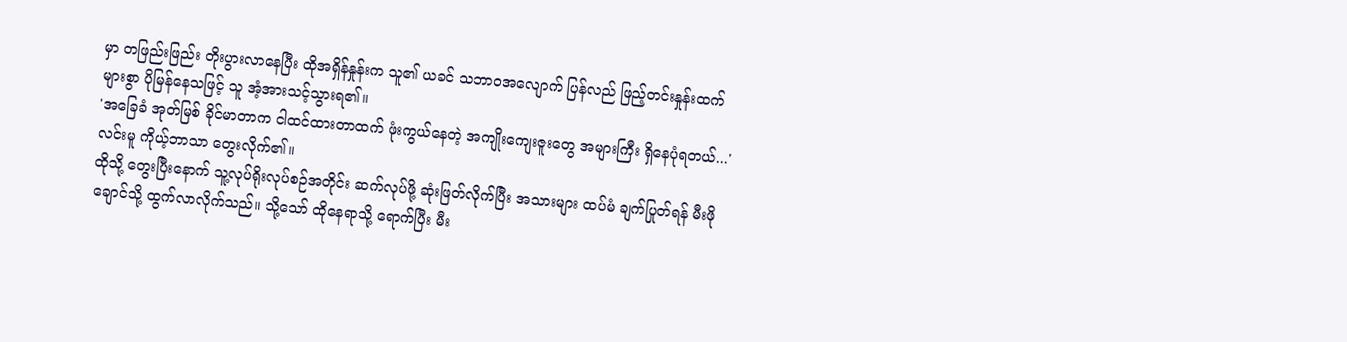မှာ တဖြည်းဖြည်း တိုးပွားလာနေပြီး ထိုအရှိန်နှုန်းက သူ၏ ယခင် သဘာဝအလျောက် ပြန်လည် ဖြည့်တင်းနှုန်းထက် များစွာ ပိုမြန်နေသဖြင့် သူ အံ့အားသင့်သွားရ၏။
'အခြေခံ အုတ်မြစ် ခိုင်မာတာက ငါထင်ထားတာထက် ဖုံးကွယ်နေတဲ့ အကျိုးကျေးဇူးတွေ အများကြီး ရှိနေပုံရတယ်...' လင်းမူ ကိုယ့်ဘာသာ တွေးလိုက်၏။
ထိုသို့ တွေးပြီးနောက် သူ့လုပ်ရိုးလုပ်စဉ်အတိုင်း ဆက်လုပ်ဖို့ ဆုံးဖြတ်လိုက်ပြီး အသားများ ထပ်မံ ချက်ပြုတ်ရန် မီးဖိုချောင်သို့ ထွက်လာလိုက်သည်။ သို့သော် ထိုနေရာသို့ ရောက်ပြီး မီး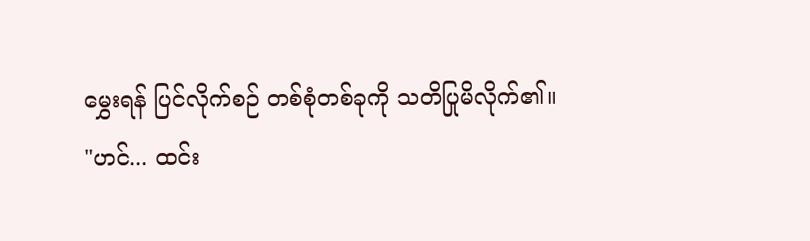မွှေးရန် ပြင်လိုက်စဉ် တစ်စုံတစ်ခုကို သတိပြုမိလိုက်၏။
"ဟင်... ထင်း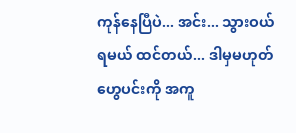ကုန်နေပြီပဲ... အင်း... သွားဝယ်ရမယ် ထင်တယ်... ဒါမှမဟုတ် ဟွေပင်းကို အကူ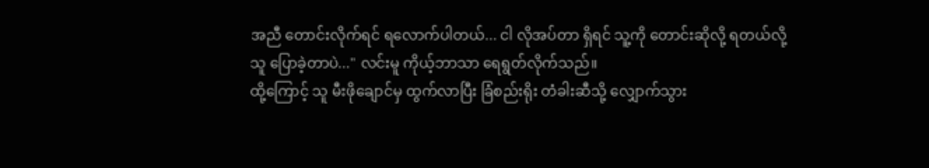အညီ တောင်းလိုက်ရင် ရလောက်ပါတယ်... ငါ လိုအပ်တာ ရှိရင် သူ့ကို တောင်းဆိုလို့ ရတယ်လို့ သူ ပြောခဲ့တာပဲ..." လင်းမူ ကိုယ့်ဘာသာ ရေရွတ်လိုက်သည်။
ထို့ကြောင့် သူ မီးဖိုချောင်မှ ထွက်လာပြီး ခြံစည်းရိုး တံခါးဆီသို့ လျှောက်သွား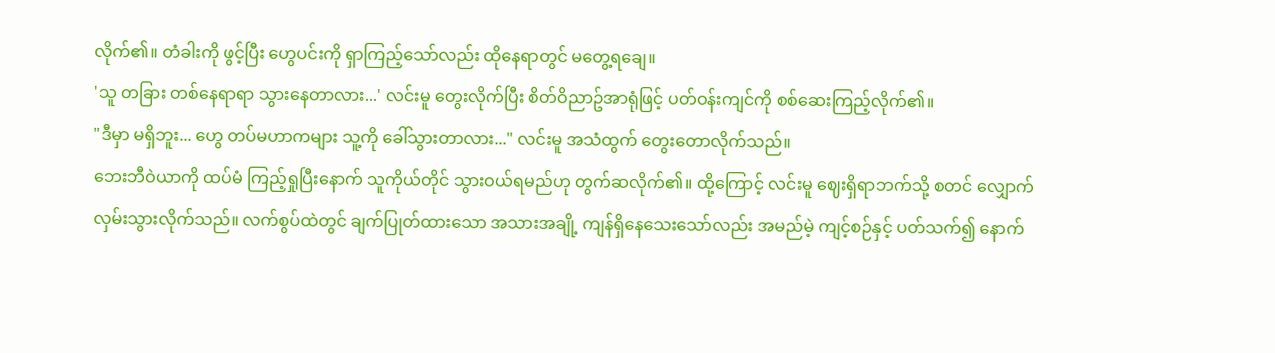လိုက်၏။ တံခါးကို ဖွင့်ပြီး ဟွေပင်းကို ရှာကြည့်သော်လည်း ထိုနေရာတွင် မတွေ့ရချေ။
'သူ တခြား တစ်နေရာရာ သွားနေတာလား...' လင်းမူ တွေးလိုက်ပြီး စိတ်ဝိညာဥ်အာရုံဖြင့် ပတ်ဝန်းကျင်ကို စစ်ဆေးကြည့်လိုက်၏။
"ဒီမှာ မရှိဘူး... ဟွေ တပ်မဟာကများ သူ့ကို ခေါ်သွားတာလား..." လင်းမူ အသံထွက် တွေးတောလိုက်သည်။
ဘေးဘီဝဲယာကို ထပ်မံ ကြည့်ရှုပြီးနောက် သူကိုယ်တိုင် သွားဝယ်ရမည်ဟု တွက်ဆလိုက်၏။ ထို့ကြောင့် လင်းမူ ဈေးရှိရာဘက်သို့ စတင် လျှောက်လှမ်းသွားလိုက်သည်။ လက်စွပ်ထဲတွင် ချက်ပြုတ်ထားသော အသားအချို့ ကျန်ရှိနေသေးသော်လည်း အမည်မဲ့ ကျင့်စဉ်နှင့် ပတ်သက်၍ နောက်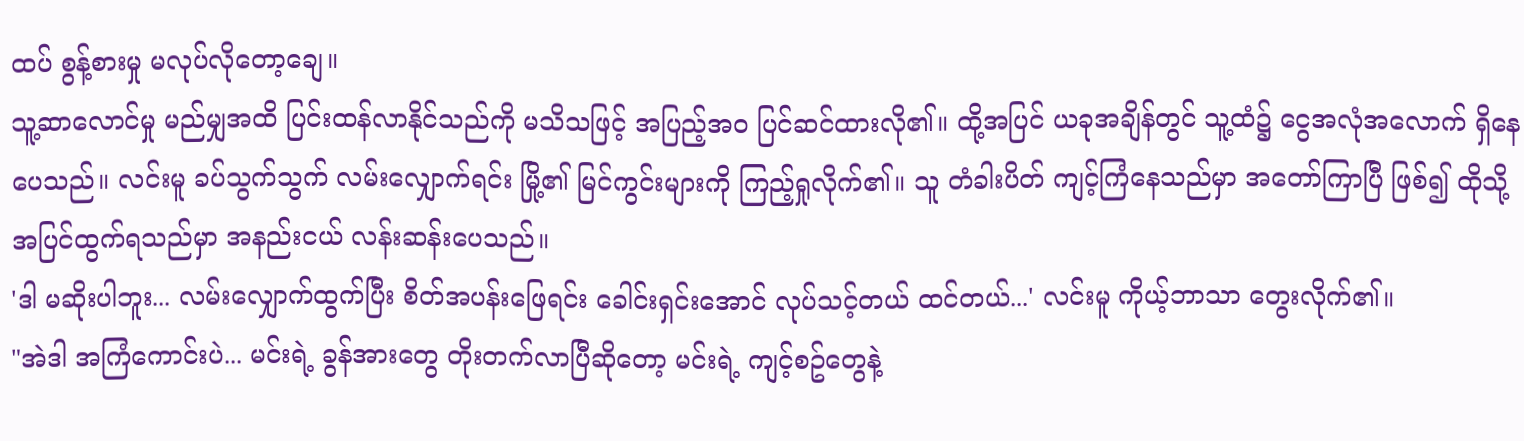ထပ် စွန့်စားမှု မလုပ်လိုတော့ချေ။
သူ့ဆာလောင်မှု မည်မျှအထိ ပြင်းထန်လာနိုင်သည်ကို မသိသဖြင့် အပြည့်အဝ ပြင်ဆင်ထားလို၏။ ထို့အပြင် ယခုအချိန်တွင် သူ့ထံ၌ ငွေအလုံအလောက် ရှိနေပေသည်။ လင်းမူ ခပ်သွက်သွက် လမ်းလျှောက်ရင်း မြို့၏ မြင်ကွင်းများကို ကြည့်ရှုလိုက်၏။ သူ တံခါးပိတ် ကျင့်ကြံနေသည်မှာ အတော်ကြာပြီ ဖြစ်၍ ထိုသို့ အပြင်ထွက်ရသည်မှာ အနည်းငယ် လန်းဆန်းပေသည်။
'ဒါ မဆိုးပါဘူး... လမ်းလျှောက်ထွက်ပြီး စိတ်အပန်းဖြေရင်း ခေါင်းရှင်းအောင် လုပ်သင့်တယ် ထင်တယ်...' လင်းမူ ကိုယ့်ဘာသာ တွေးလိုက်၏။
"အဲဒါ အကြံကောင်းပဲ... မင်းရဲ့ ခွန်အားတွေ တိုးတက်လာပြီဆိုတော့ မင်းရဲ့ ကျင့်စဥ်တွေနဲ့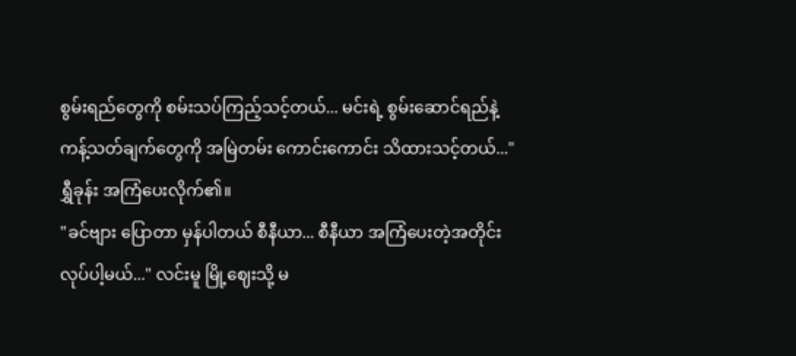စွမ်းရည်တွေကို စမ်းသပ်ကြည့်သင့်တယ်... မင်းရဲ့ စွမ်းဆောင်ရည်နဲ့ ကန့်သတ်ချက်တွေကို အမြဲတမ်း ကောင်းကောင်း သိထားသင့်တယ်..." ရွှီခုန်း အကြံပေးလိုက်၏။
"ခင်ဗျား ပြောတာ မှန်ပါတယ် စီနီယာ... စီနီယာ အကြံပေးတဲ့အတိုင်း လုပ်ပါ့မယ်..." လင်းမူ မြို့ဈေးသို့ မ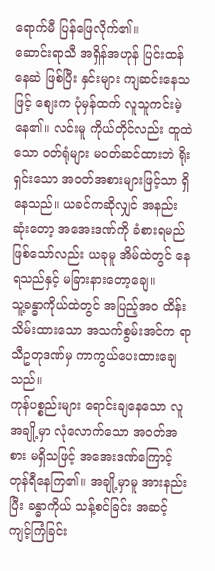ရောက်မီ ပြန်ဖြေလိုက်၏။
ဆောင်းရာသီ အရှိန်အဟုန် ပြင်းထန်နေဆဲ ဖြစ်ပြီး နှင်းများ ကျဆင်းနေသဖြင့် စျေးက ပုံမှန်ထက် လူသူကင်းမဲ့နေ၏။ လင်းမူ ကိုယ်တိုင်လည်း ထူထဲသော ဝတ်ရုံများ မဝတ်ဆင်ထားဘဲ ရိုးရှင်းသော အဝတ်အစားများဖြင့်သာ ရှိနေသည်။ ယခင်ကဆိုလျှင် အနည်းဆုံးတော့ အအေးဒဏ်ကို ခံစားရမည် ဖြစ်သော်လည်း ယခုမူ အိမ်ထဲတွင် နေရသည်နှင့် မခြားနားတော့ချေ။
သူ့ခန္ဓာကိုယ်ထဲတွင် အပြည့်အဝ ထိန်းသိမ်းထားသော အသက်စွမ်းအင်က ရာသီဥတုဒဏ်မှ ကာကွယ်ပေးထားချေသည်။
ကုန်ပစ္စည်းများ ရောင်းချနေသော လူအချို့မှာ လုံလောက်သော အဝတ်အစား မရှိသဖြင့် အအေးဒဏ်ကြောင့် တုန်ရီနေကြ၏။ အချို့မှာမူ အားနည်းပြီး ခန္ဓာကိုယ် သန့်စင်ခြင်း အဆင့် ကျင့်ကြံခြင်း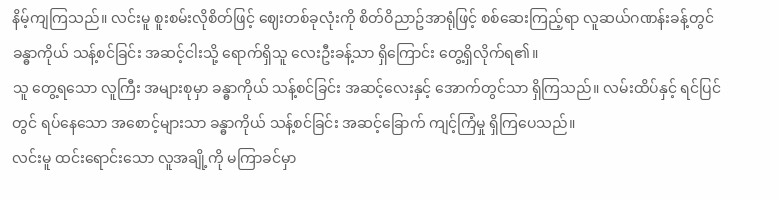နိမ့်ကျကြသည်။ လင်းမူ စူးစမ်းလိုစိတ်ဖြင့် ဈေးတစ်ခုလုံးကို စိတ်ဝိညာဥ်အာရုံဖြင့် စစ်ဆေးကြည့်ရာ လူဆယ်ဂဏန်းခန့်တွင် ခန္ဓာကိုယ် သန့်စင်ခြင်း အဆင့်ငါးသို့ ရောက်ရှိသူ လေးဦးခန့်သာ ရှိကြောင်း တွေ့ရှိလိုက်ရ၏။
သူ တွေ့ရသော လူကြီး အများစုမှာ ခန္ဓာကိုယ် သန့်စင်ခြင်း အဆင့်လေးနှင့် အောက်တွင်သာ ရှိကြသည်။ လမ်းထိပ်နှင့် ရင်ပြင်တွင် ရပ်နေသော အစောင့်များသာ ခန္ဓာကိုယ် သန့်စင်ခြင်း အဆင့်ခြောက် ကျင့်ကြံမှု ရှိကြပေသည်။
လင်းမူ ထင်းရောင်းသော လူအချို့ကို မကြာခင်မှာ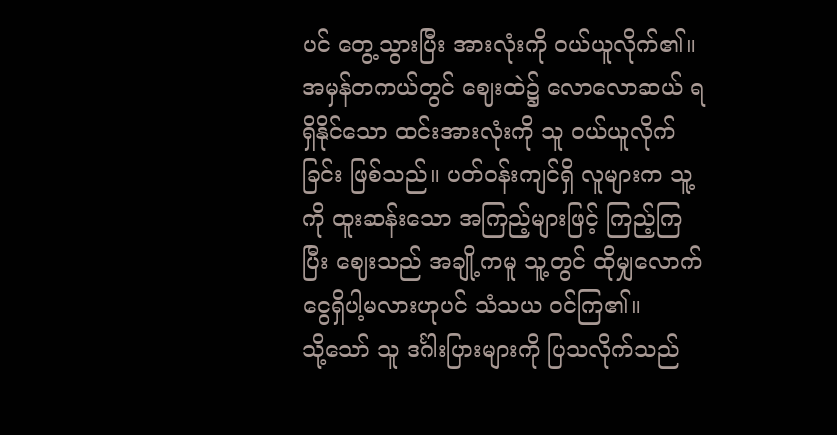ပင် တွေ့သွားပြီး အားလုံးကို ဝယ်ယူလိုက်၏။ အမှန်တကယ်တွင် ဈေးထဲ၌ လောလောဆယ် ရရှိနိုင်သော ထင်းအားလုံးကို သူ ဝယ်ယူလိုက်ခြင်း ဖြစ်သည်။ ပတ်ဝန်းကျင်ရှိ လူများက သူ့ကို ထူးဆန်းသော အကြည့်များဖြင့် ကြည့်ကြပြီး ဈေးသည် အချို့ကမူ သူ့တွင် ထိုမျှလောက် ငွေရှိပါ့မလားဟုပင် သံသယ ဝင်ကြ၏။
သို့သော် သူ ဒင်္ဂါးပြားများကို ပြသလိုက်သည်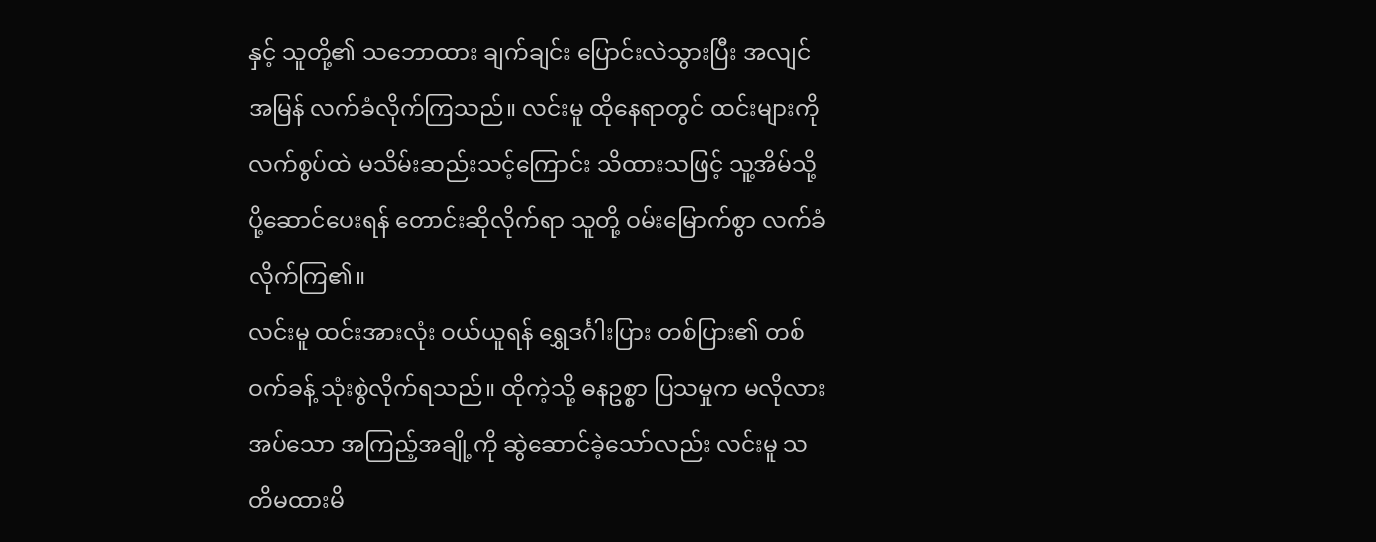နှင့် သူတို့၏ သဘောထား ချက်ချင်း ပြောင်းလဲသွားပြီး အလျင်အမြန် လက်ခံလိုက်ကြသည်။ လင်းမူ ထိုနေရာတွင် ထင်းများကို လက်စွပ်ထဲ မသိမ်းဆည်းသင့်ကြောင်း သိထားသဖြင့် သူ့အိမ်သို့ ပို့ဆောင်ပေးရန် တောင်းဆိုလိုက်ရာ သူတို့ ဝမ်းမြောက်စွာ လက်ခံလိုက်ကြ၏။
လင်းမူ ထင်းအားလုံး ဝယ်ယူရန် ရွှေဒင်္ဂါးပြား တစ်ပြား၏ တစ်ဝက်ခန့် သုံးစွဲလိုက်ရသည်။ ထိုကဲ့သို့ ဓနဥစ္စာ ပြသမှုက မလိုလားအပ်သော အကြည့်အချို့ကို ဆွဲဆောင်ခဲ့သော်လည်း လင်းမူ သတိမထားမိ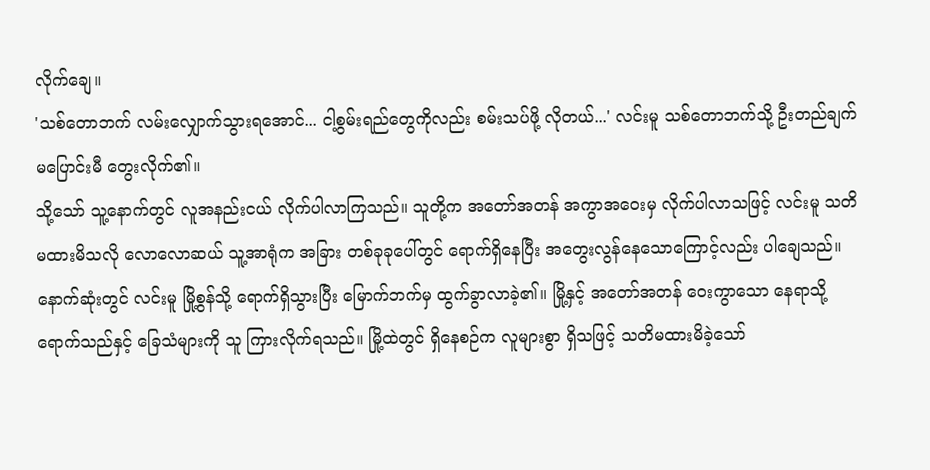လိုက်ချေ။
'သစ်တောဘက် လမ်းလျှောက်သွားရအောင်... ငါ့စွမ်းရည်တွေကိုလည်း စမ်းသပ်ဖို့ လိုတယ်...' လင်းမူ သစ်တောဘက်သို့ ဦးတည်ချက် မပြောင်းမီ တွေးလိုက်၏။
သို့သော် သူ့နောက်တွင် လူအနည်းငယ် လိုက်ပါလာကြသည်။ သူတို့က အတော်အတန် အကွာအဝေးမှ လိုက်ပါလာသဖြင့် လင်းမူ သတိမထားမိသလို လောလောဆယ် သူ့အာရုံက အခြား တစ်ခုခုပေါ်တွင် ရောက်ရှိနေပြီး အတွေးလွန်နေသောကြောင့်လည်း ပါချေသည်။
နောက်ဆုံးတွင် လင်းမူ မြို့စွန်သို့ ရောက်ရှိသွားပြီး မြောက်ဘက်မှ ထွက်ခွာလာခဲ့၏။ မြို့နှင့် အတော်အတန် ဝေးကွာသော နေရာသို့ ရောက်သည်နှင့် ခြေသံများကို သူ ကြားလိုက်ရသည်။ မြို့ထဲတွင် ရှိနေစဉ်က လူများစွာ ရှိသဖြင့် သတိမထားမိခဲ့သော်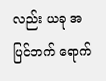လည်း ယခု အပြင်ဘက် ရောက်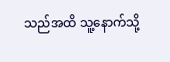သည်အထိ သူ့နောက်သို့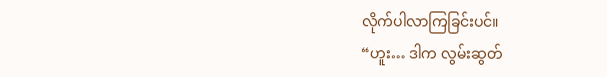လိုက်ပါလာကြခြင်းပင်။
“ဟူး… ဒါက လွမ်းဆွတ်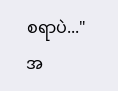စရာပဲ..."
အ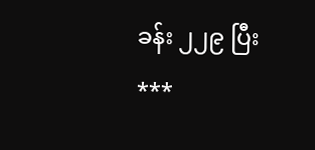ခန်း ၂၂၉ ပြီး
***